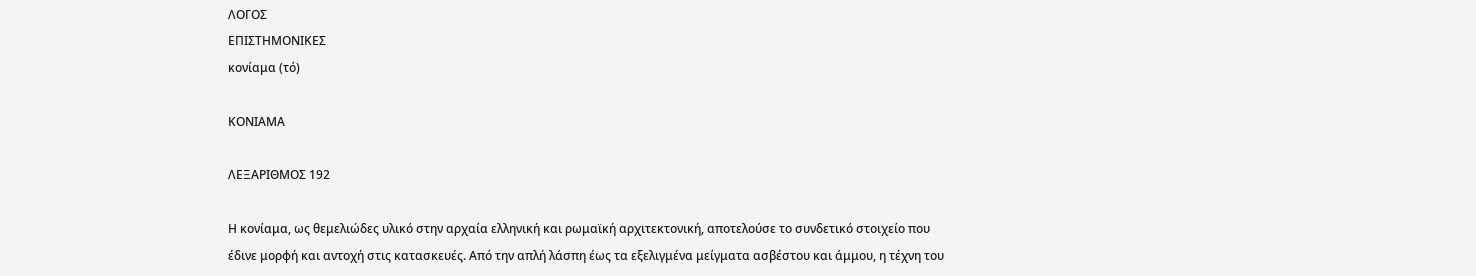ΛΟΓΟΣ
ΕΠΙΣΤΗΜΟΝΙΚΕΣ
κονίαμα (τό)

ΚΟΝΙΑΜΑ

ΛΕΞΑΡΙΘΜΟΣ 192

Η κονίαμα, ως θεμελιώδες υλικό στην αρχαία ελληνική και ρωμαϊκή αρχιτεκτονική, αποτελούσε το συνδετικό στοιχείο που έδινε μορφή και αντοχή στις κατασκευές. Από την απλή λάσπη έως τα εξελιγμένα μείγματα ασβέστου και άμμου, η τέχνη του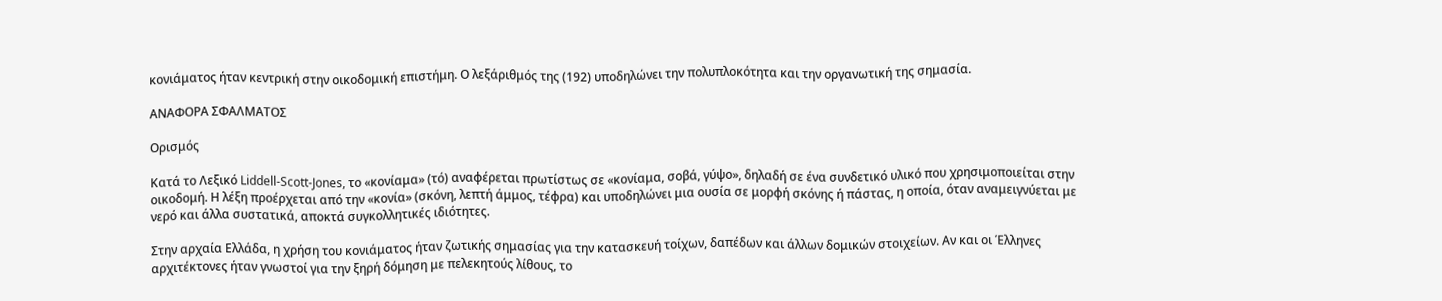κονιάματος ήταν κεντρική στην οικοδομική επιστήμη. Ο λεξάριθμός της (192) υποδηλώνει την πολυπλοκότητα και την οργανωτική της σημασία.

ΑΝΑΦΟΡΑ ΣΦΑΛΜΑΤΟΣ

Ορισμός

Κατά το Λεξικό Liddell-Scott-Jones, το «κονίαμα» (τό) αναφέρεται πρωτίστως σε «κονίαμα, σοβά, γύψο», δηλαδή σε ένα συνδετικό υλικό που χρησιμοποιείται στην οικοδομή. Η λέξη προέρχεται από την «κονία» (σκόνη, λεπτή άμμος, τέφρα) και υποδηλώνει μια ουσία σε μορφή σκόνης ή πάστας, η οποία, όταν αναμειγνύεται με νερό και άλλα συστατικά, αποκτά συγκολλητικές ιδιότητες.

Στην αρχαία Ελλάδα, η χρήση του κονιάματος ήταν ζωτικής σημασίας για την κατασκευή τοίχων, δαπέδων και άλλων δομικών στοιχείων. Αν και οι Έλληνες αρχιτέκτονες ήταν γνωστοί για την ξηρή δόμηση με πελεκητούς λίθους, το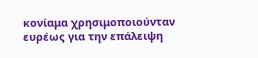κονίαμα χρησιμοποιούνταν ευρέως για την επάλειψη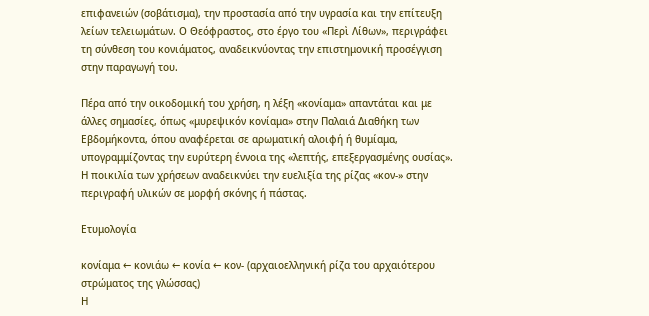επιφανειών (σοβάτισμα), την προστασία από την υγρασία και την επίτευξη λείων τελειωμάτων. Ο Θεόφραστος, στο έργο του «Περὶ Λίθων», περιγράφει τη σύνθεση του κονιάματος, αναδεικνύοντας την επιστημονική προσέγγιση στην παραγωγή του.

Πέρα από την οικοδομική του χρήση, η λέξη «κονίαμα» απαντάται και με άλλες σημασίες, όπως «μυρεψικόν κονίαμα» στην Παλαιά Διαθήκη των Εβδομήκοντα, όπου αναφέρεται σε αρωματική αλοιφή ή θυμίαμα, υπογραμμίζοντας την ευρύτερη έννοια της «λεπτής, επεξεργασμένης ουσίας». Η ποικιλία των χρήσεων αναδεικνύει την ευελιξία της ρίζας «κον-» στην περιγραφή υλικών σε μορφή σκόνης ή πάστας.

Ετυμολογία

κονίαμα ← κονιάω ← κονία ← κον- (αρχαιοελληνική ρίζα του αρχαιότερου στρώματος της γλώσσας)
Η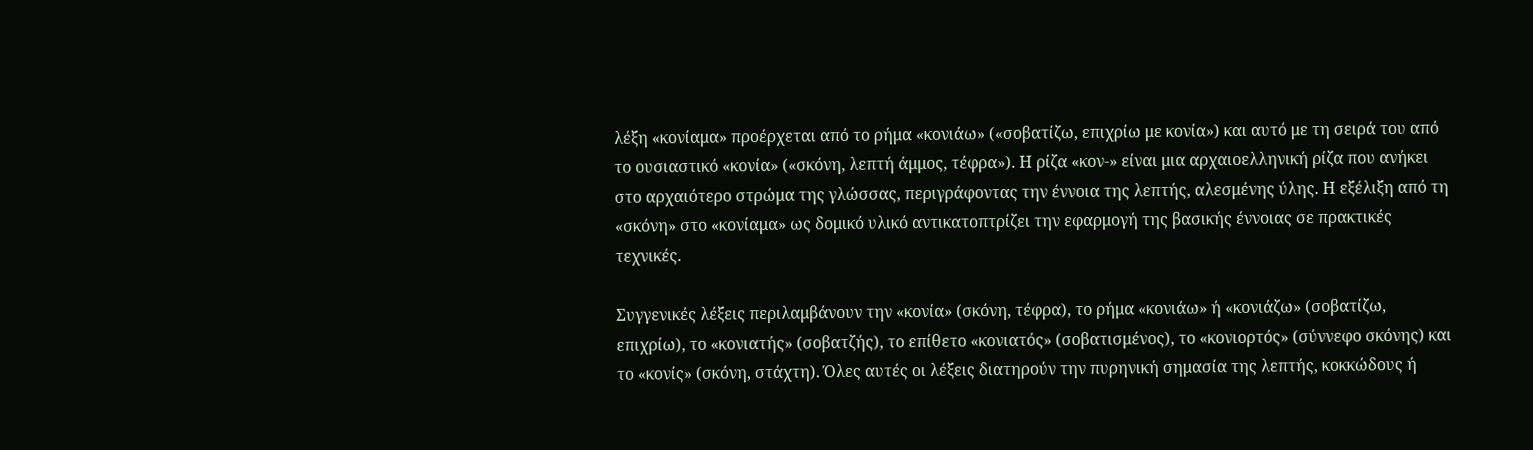λέξη «κονίαμα» προέρχεται από το ρήμα «κονιάω» («σοβατίζω, επιχρίω με κονία») και αυτό με τη σειρά του από το ουσιαστικό «κονία» («σκόνη, λεπτή άμμος, τέφρα»). Η ρίζα «κον-» είναι μια αρχαιοελληνική ρίζα που ανήκει στο αρχαιότερο στρώμα της γλώσσας, περιγράφοντας την έννοια της λεπτής, αλεσμένης ύλης. Η εξέλιξη από τη «σκόνη» στο «κονίαμα» ως δομικό υλικό αντικατοπτρίζει την εφαρμογή της βασικής έννοιας σε πρακτικές τεχνικές.

Συγγενικές λέξεις περιλαμβάνουν την «κονία» (σκόνη, τέφρα), το ρήμα «κονιάω» ή «κονιάζω» (σοβατίζω, επιχρίω), το «κονιατής» (σοβατζής), το επίθετο «κονιατός» (σοβατισμένος), το «κονιορτός» (σύννεφο σκόνης) και το «κονίς» (σκόνη, στάχτη). Όλες αυτές οι λέξεις διατηρούν την πυρηνική σημασία της λεπτής, κοκκώδους ή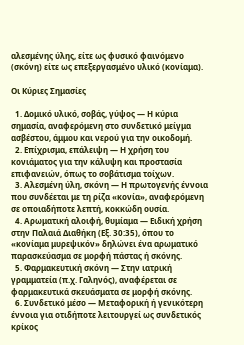αλεσμένης ύλης, είτε ως φυσικό φαινόμενο (σκόνη) είτε ως επεξεργασμένο υλικό (κονίαμα).

Οι Κύριες Σημασίες

  1. Δομικό υλικό, σοβάς, γύψος — Η κύρια σημασία, αναφερόμενη στο συνδετικό μείγμα ασβέστου, άμμου και νερού για την οικοδομή.
  2. Επίχρισμα, επάλειψη — Η χρήση του κονιάματος για την κάλυψη και προστασία επιφανειών, όπως το σοβάτισμα τοίχων.
  3. Αλεσμένη ύλη, σκόνη — Η πρωτογενής έννοια που συνδέεται με τη ρίζα «κονία», αναφερόμενη σε οποιαδήποτε λεπτή, κοκκώδη ουσία.
  4. Αρωματική αλοιφή, θυμίαμα — Ειδική χρήση στην Παλαιά Διαθήκη (Εξ. 30:35), όπου το «κονίαμα μυρεψικόν» δηλώνει ένα αρωματικό παρασκεύασμα σε μορφή πάστας ή σκόνης.
  5. Φαρμακευτική σκόνη — Στην ιατρική γραμματεία (π.χ. Γαληνός), αναφέρεται σε φαρμακευτικά σκευάσματα σε μορφή σκόνης.
  6. Συνδετικό μέσο — Μεταφορική ή γενικότερη έννοια για οτιδήποτε λειτουργεί ως συνδετικός κρίκος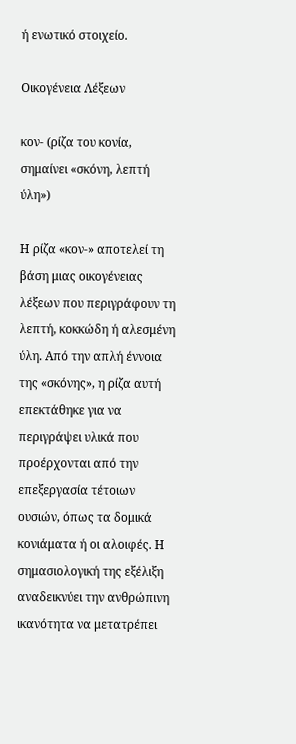ή ενωτικό στοιχείο.

Οικογένεια Λέξεων

κον- (ρίζα του κονία, σημαίνει «σκόνη, λεπτή ύλη»)

Η ρίζα «κον-» αποτελεί τη βάση μιας οικογένειας λέξεων που περιγράφουν τη λεπτή, κοκκώδη ή αλεσμένη ύλη. Από την απλή έννοια της «σκόνης», η ρίζα αυτή επεκτάθηκε για να περιγράψει υλικά που προέρχονται από την επεξεργασία τέτοιων ουσιών, όπως τα δομικά κονιάματα ή οι αλοιφές. Η σημασιολογική της εξέλιξη αναδεικνύει την ανθρώπινη ικανότητα να μετατρέπει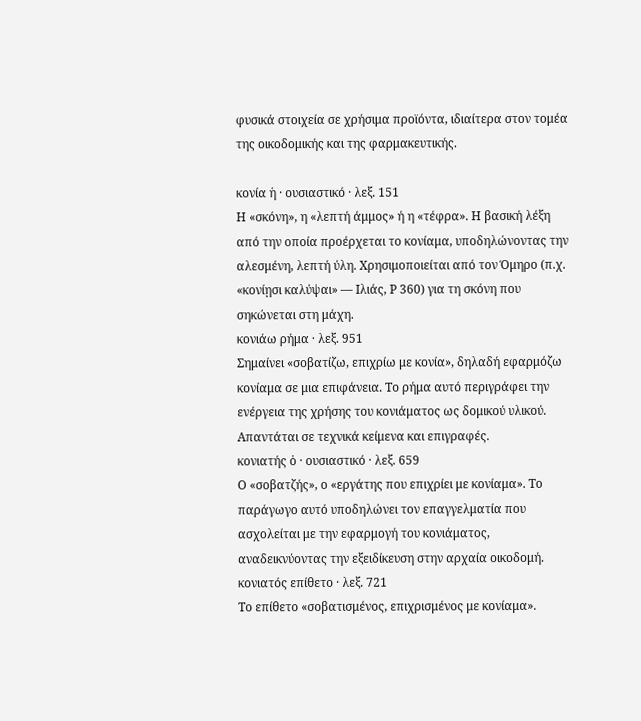φυσικά στοιχεία σε χρήσιμα προϊόντα, ιδιαίτερα στον τομέα της οικοδομικής και της φαρμακευτικής.

κονία ἡ · ουσιαστικό · λεξ. 151
Η «σκόνη», η «λεπτή άμμος» ή η «τέφρα». Η βασική λέξη από την οποία προέρχεται το κονίαμα, υποδηλώνοντας την αλεσμένη, λεπτή ύλη. Χρησιμοποιείται από τον Όμηρο (π.χ. «κονίῃσι καλύψαι» — Ιλιάς, Ρ 360) για τη σκόνη που σηκώνεται στη μάχη.
κονιάω ρήμα · λεξ. 951
Σημαίνει «σοβατίζω, επιχρίω με κονία», δηλαδή εφαρμόζω κονίαμα σε μια επιφάνεια. Το ρήμα αυτό περιγράφει την ενέργεια της χρήσης του κονιάματος ως δομικού υλικού. Απαντάται σε τεχνικά κείμενα και επιγραφές.
κονιατής ὁ · ουσιαστικό · λεξ. 659
Ο «σοβατζής», ο «εργάτης που επιχρίει με κονίαμα». Το παράγωγο αυτό υποδηλώνει τον επαγγελματία που ασχολείται με την εφαρμογή του κονιάματος, αναδεικνύοντας την εξειδίκευση στην αρχαία οικοδομή.
κονιατός επίθετο · λεξ. 721
Το επίθετο «σοβατισμένος, επιχρισμένος με κονίαμα».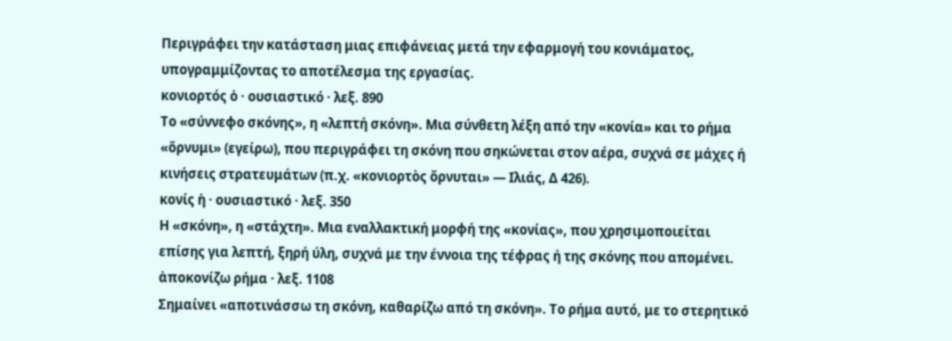Περιγράφει την κατάσταση μιας επιφάνειας μετά την εφαρμογή του κονιάματος, υπογραμμίζοντας το αποτέλεσμα της εργασίας.
κονιορτός ὁ · ουσιαστικό · λεξ. 890
Το «σύννεφο σκόνης», η «λεπτή σκόνη». Μια σύνθετη λέξη από την «κονία» και το ρήμα «ὄρνυμι» (εγείρω), που περιγράφει τη σκόνη που σηκώνεται στον αέρα, συχνά σε μάχες ή κινήσεις στρατευμάτων (π.χ. «κονιορτὸς ὄρνυται» — Ιλιάς, Δ 426).
κονίς ἡ · ουσιαστικό · λεξ. 350
Η «σκόνη», η «στάχτη». Μια εναλλακτική μορφή της «κονίας», που χρησιμοποιείται επίσης για λεπτή, ξηρή ύλη, συχνά με την έννοια της τέφρας ή της σκόνης που απομένει.
ἀποκονίζω ρήμα · λεξ. 1108
Σημαίνει «αποτινάσσω τη σκόνη, καθαρίζω από τη σκόνη». Το ρήμα αυτό, με το στερητικό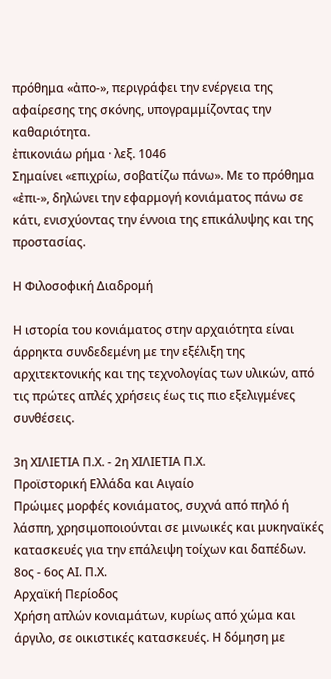πρόθημα «ἀπο-», περιγράφει την ενέργεια της αφαίρεσης της σκόνης, υπογραμμίζοντας την καθαριότητα.
ἐπικονιάω ρήμα · λεξ. 1046
Σημαίνει «επιχρίω, σοβατίζω πάνω». Με το πρόθημα «ἐπι-», δηλώνει την εφαρμογή κονιάματος πάνω σε κάτι, ενισχύοντας την έννοια της επικάλυψης και της προστασίας.

Η Φιλοσοφική Διαδρομή

Η ιστορία του κονιάματος στην αρχαιότητα είναι άρρηκτα συνδεδεμένη με την εξέλιξη της αρχιτεκτονικής και της τεχνολογίας των υλικών, από τις πρώτες απλές χρήσεις έως τις πιο εξελιγμένες συνθέσεις.

3η ΧΙΛΙΕΤΙΑ Π.Χ. - 2η ΧΙΛΙΕΤΙΑ Π.Χ.
Προϊστορική Ελλάδα και Αιγαίο
Πρώιμες μορφές κονιάματος, συχνά από πηλό ή λάσπη, χρησιμοποιούνται σε μινωικές και μυκηναϊκές κατασκευές για την επάλειψη τοίχων και δαπέδων.
8ος - 6ος ΑΙ. Π.Χ.
Αρχαϊκή Περίοδος
Χρήση απλών κονιαμάτων, κυρίως από χώμα και άργιλο, σε οικιστικές κατασκευές. Η δόμηση με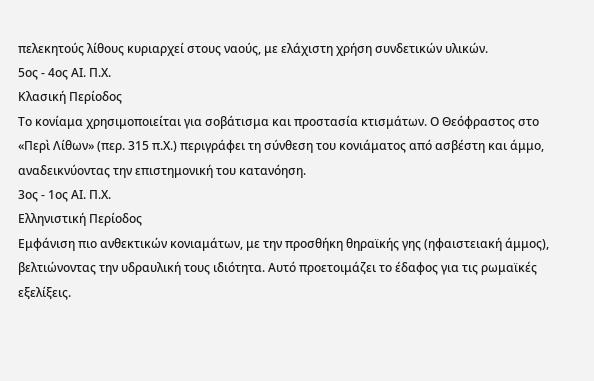πελεκητούς λίθους κυριαρχεί στους ναούς, με ελάχιστη χρήση συνδετικών υλικών.
5ος - 4ος ΑΙ. Π.Χ.
Κλασική Περίοδος
Το κονίαμα χρησιμοποιείται για σοβάτισμα και προστασία κτισμάτων. Ο Θεόφραστος στο «Περὶ Λίθων» (περ. 315 π.Χ.) περιγράφει τη σύνθεση του κονιάματος από ασβέστη και άμμο, αναδεικνύοντας την επιστημονική του κατανόηση.
3ος - 1ος ΑΙ. Π.Χ.
Ελληνιστική Περίοδος
Εμφάνιση πιο ανθεκτικών κονιαμάτων, με την προσθήκη θηραϊκής γης (ηφαιστειακή άμμος), βελτιώνοντας την υδραυλική τους ιδιότητα. Αυτό προετοιμάζει το έδαφος για τις ρωμαϊκές εξελίξεις.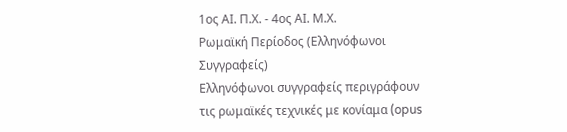1ος ΑΙ. Π.Χ. - 4ος ΑΙ. Μ.Χ.
Ρωμαϊκή Περίοδος (Ελληνόφωνοι Συγγραφείς)
Ελληνόφωνοι συγγραφείς περιγράφουν τις ρωμαϊκές τεχνικές με κονίαμα (opus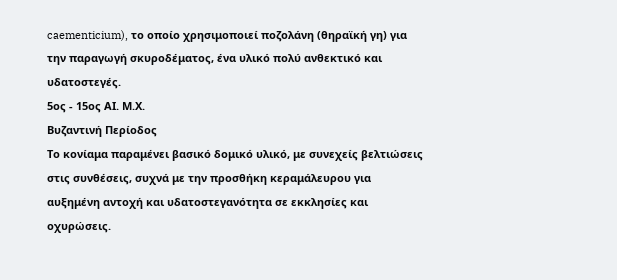caementicium), το οποίο χρησιμοποιεί ποζολάνη (θηραϊκή γη) για την παραγωγή σκυροδέματος, ένα υλικό πολύ ανθεκτικό και υδατοστεγές.
5ος - 15ος ΑΙ. Μ.Χ.
Βυζαντινή Περίοδος
Το κονίαμα παραμένει βασικό δομικό υλικό, με συνεχείς βελτιώσεις στις συνθέσεις, συχνά με την προσθήκη κεραμάλευρου για αυξημένη αντοχή και υδατοστεγανότητα σε εκκλησίες και οχυρώσεις.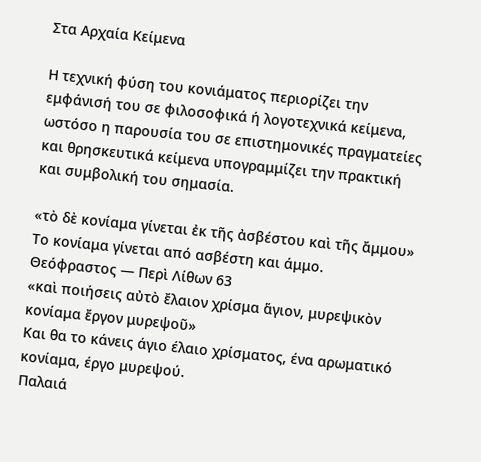Στα Αρχαία Κείμενα

Η τεχνική φύση του κονιάματος περιορίζει την εμφάνισή του σε φιλοσοφικά ή λογοτεχνικά κείμενα, ωστόσο η παρουσία του σε επιστημονικές πραγματείες και θρησκευτικά κείμενα υπογραμμίζει την πρακτική και συμβολική του σημασία.

«τὸ δὲ κονίαμα γίνεται ἐκ τῆς ἀσβέστου καὶ τῆς ἄμμου»
Το κονίαμα γίνεται από ασβέστη και άμμο.
Θεόφραστος — Περὶ Λίθων 63
«καὶ ποιήσεις αὐτὸ ἔλαιον χρίσμα ἅγιον, μυρεψικὸν κονίαμα ἔργον μυρεψοῦ»
Και θα το κάνεις άγιο έλαιο χρίσματος, ένα αρωματικό κονίαμα, έργο μυρεψού.
Παλαιά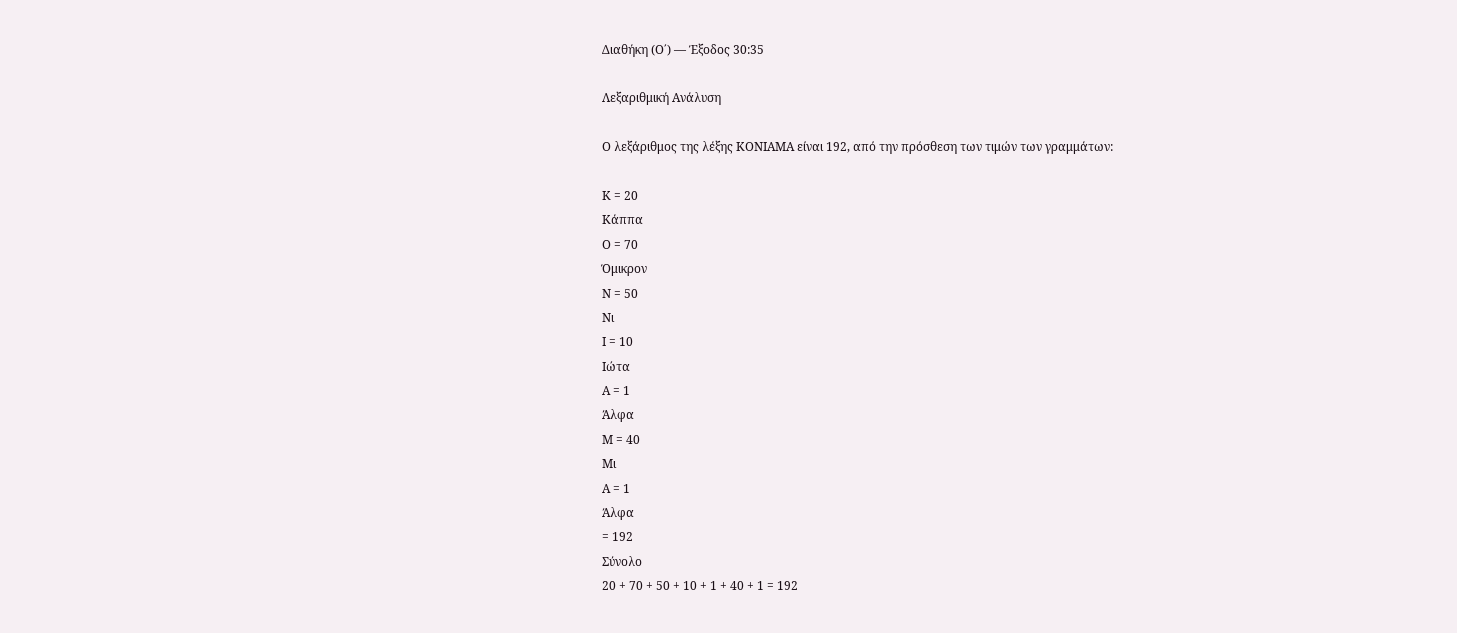Διαθήκη (Ο΄) — Έξοδος 30:35

Λεξαριθμική Ανάλυση

Ο λεξάριθμος της λέξης ΚΟΝΙΑΜΑ είναι 192, από την πρόσθεση των τιμών των γραμμάτων:

Κ = 20
Κάππα
Ο = 70
Όμικρον
Ν = 50
Νι
Ι = 10
Ιώτα
Α = 1
Άλφα
Μ = 40
Μι
Α = 1
Άλφα
= 192
Σύνολο
20 + 70 + 50 + 10 + 1 + 40 + 1 = 192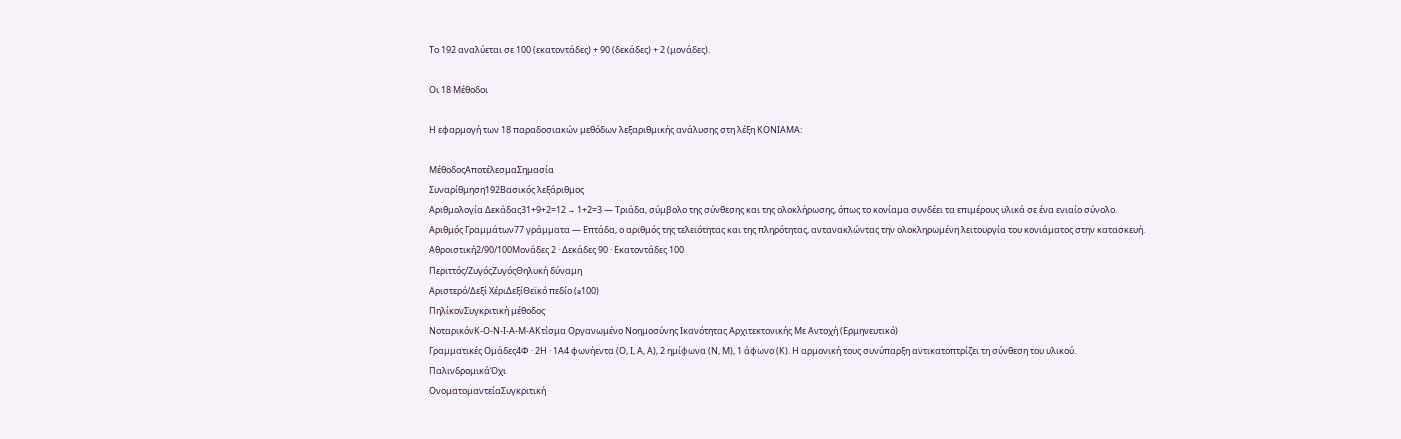Το 192 αναλύεται σε 100 (εκατοντάδες) + 90 (δεκάδες) + 2 (μονάδες).

Οι 18 Μέθοδοι

Η εφαρμογή των 18 παραδοσιακών μεθόδων λεξαριθμικής ανάλυσης στη λέξη ΚΟΝΙΑΜΑ:

ΜέθοδοςΑποτέλεσμαΣημασία
Συναρίθμηση192Βασικός λεξάριθμος
Αριθμολογία Δεκάδας31+9+2=12 → 1+2=3 — Τριάδα, σύμβολο της σύνθεσης και της ολοκλήρωσης, όπως το κονίαμα συνδέει τα επιμέρους υλικά σε ένα ενιαίο σύνολο.
Αριθμός Γραμμάτων77 γράμματα — Επτάδα, ο αριθμός της τελειότητας και της πληρότητας, αντανακλώντας την ολοκληρωμένη λειτουργία του κονιάματος στην κατασκευή.
Αθροιστική2/90/100Μονάδες 2 · Δεκάδες 90 · Εκατοντάδες 100
Περιττός/ΖυγόςΖυγόςΘηλυκή δύναμη
Αριστερό/Δεξί ΧέριΔεξίΘεϊκό πεδίο (≥100)
ΠηλίκονΣυγκριτική μέθοδος
ΝοταρικόνΚ-Ο-Ν-Ι-Α-Μ-ΑΚτίσμα Οργανωμένο Νοημοσύνης Ικανότητας Αρχιτεκτονικής Με Αντοχή (Ερμηνευτικό)
Γραμματικές Ομάδες4Φ · 2Η · 1Α4 φωνήεντα (Ο, Ι, Α, Α), 2 ημίφωνα (Ν, Μ), 1 άφωνο (Κ). Η αρμονική τους συνύπαρξη αντικατοπτρίζει τη σύνθεση του υλικού.
ΠαλινδρομικάΌχι
ΟνοματομαντείαΣυγκριτική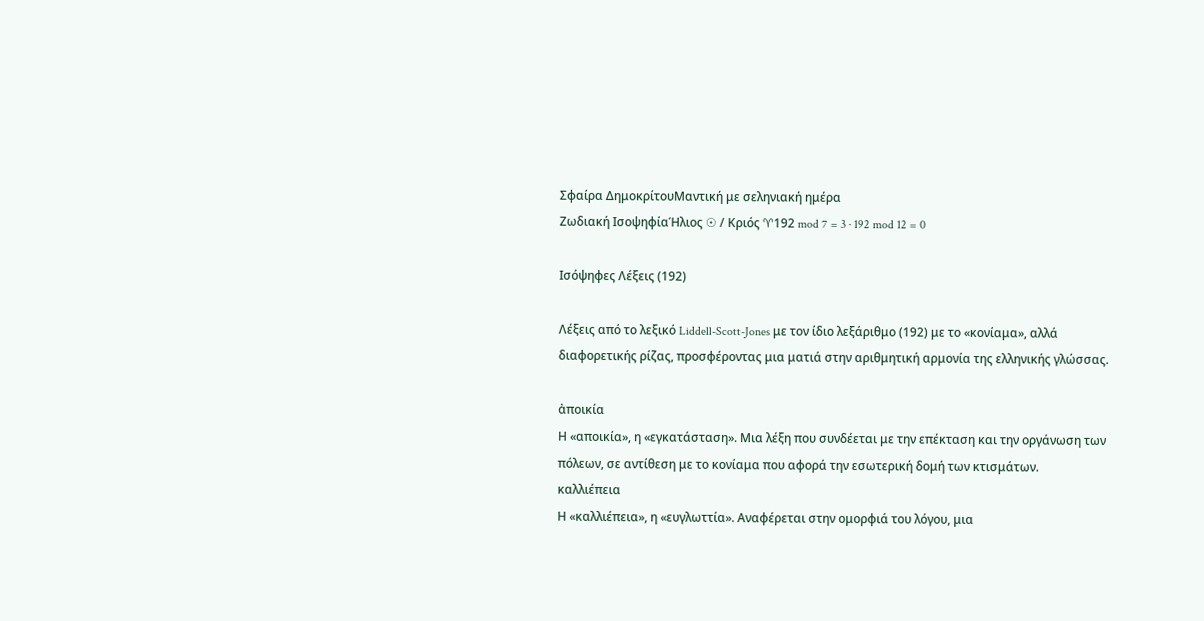Σφαίρα ΔημοκρίτουΜαντική με σεληνιακή ημέρα
Ζωδιακή ΙσοψηφίαΉλιος ☉ / Κριός ♈192 mod 7 = 3 · 192 mod 12 = 0

Ισόψηφες Λέξεις (192)

Λέξεις από το λεξικό Liddell-Scott-Jones με τον ίδιο λεξάριθμο (192) με το «κονίαμα», αλλά διαφορετικής ρίζας, προσφέροντας μια ματιά στην αριθμητική αρμονία της ελληνικής γλώσσας.

ἀποικία
Η «αποικία», η «εγκατάσταση». Μια λέξη που συνδέεται με την επέκταση και την οργάνωση των πόλεων, σε αντίθεση με το κονίαμα που αφορά την εσωτερική δομή των κτισμάτων.
καλλιέπεια
Η «καλλιέπεια», η «ευγλωττία». Αναφέρεται στην ομορφιά του λόγου, μια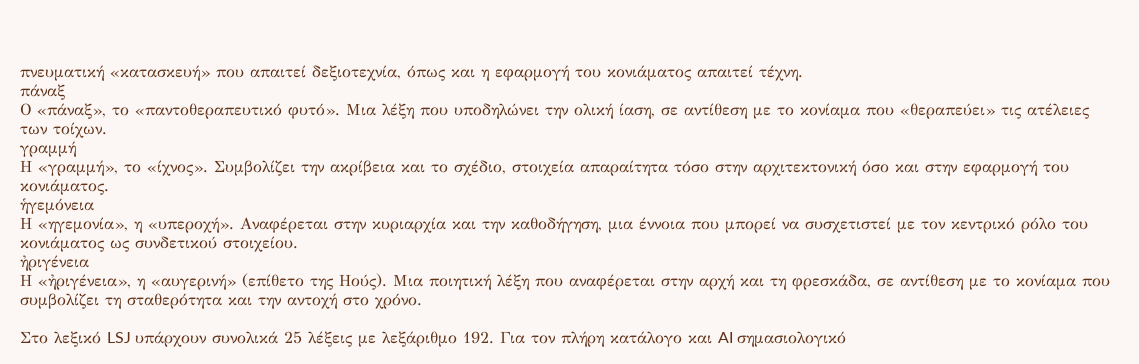πνευματική «κατασκευή» που απαιτεί δεξιοτεχνία, όπως και η εφαρμογή του κονιάματος απαιτεί τέχνη.
πάναξ
Ο «πάναξ», το «παντοθεραπευτικό φυτό». Μια λέξη που υποδηλώνει την ολική ίαση, σε αντίθεση με το κονίαμα που «θεραπεύει» τις ατέλειες των τοίχων.
γραμμή
Η «γραμμή», το «ίχνος». Συμβολίζει την ακρίβεια και το σχέδιο, στοιχεία απαραίτητα τόσο στην αρχιτεκτονική όσο και στην εφαρμογή του κονιάματος.
ἡγεμόνεια
Η «ηγεμονία», η «υπεροχή». Αναφέρεται στην κυριαρχία και την καθοδήγηση, μια έννοια που μπορεί να συσχετιστεί με τον κεντρικό ρόλο του κονιάματος ως συνδετικού στοιχείου.
ἠριγένεια
Η «ἠριγένεια», η «αυγερινή» (επίθετο της Ηούς). Μια ποιητική λέξη που αναφέρεται στην αρχή και τη φρεσκάδα, σε αντίθεση με το κονίαμα που συμβολίζει τη σταθερότητα και την αντοχή στο χρόνο.

Στο λεξικό LSJ υπάρχουν συνολικά 25 λέξεις με λεξάριθμο 192. Για τον πλήρη κατάλογο και AI σημασιολογικό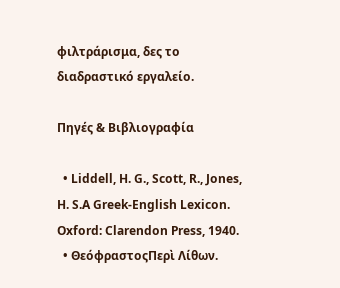φιλτράρισμα, δες το διαδραστικό εργαλείο.

Πηγές & Βιβλιογραφία

  • Liddell, H. G., Scott, R., Jones, H. S.A Greek-English Lexicon. Oxford: Clarendon Press, 1940.
  • ΘεόφραστοςΠερὶ Λίθων.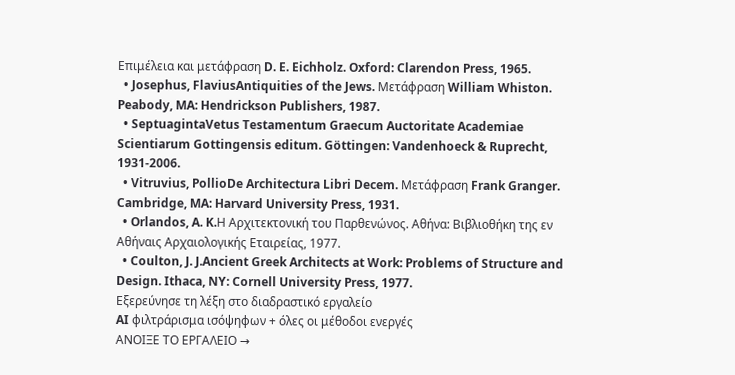Επιμέλεια και μετάφραση D. E. Eichholz. Oxford: Clarendon Press, 1965.
  • Josephus, FlaviusAntiquities of the Jews. Μετάφραση William Whiston. Peabody, MA: Hendrickson Publishers, 1987.
  • SeptuagintaVetus Testamentum Graecum Auctoritate Academiae Scientiarum Gottingensis editum. Göttingen: Vandenhoeck & Ruprecht, 1931-2006.
  • Vitruvius, PollioDe Architectura Libri Decem. Μετάφραση Frank Granger. Cambridge, MA: Harvard University Press, 1931.
  • Orlandos, A. K.Η Αρχιτεκτονική του Παρθενώνος. Αθήνα: Βιβλιοθήκη της εν Αθήναις Αρχαιολογικής Εταιρείας, 1977.
  • Coulton, J. J.Ancient Greek Architects at Work: Problems of Structure and Design. Ithaca, NY: Cornell University Press, 1977.
Εξερεύνησε τη λέξη στο διαδραστικό εργαλείο
AI φιλτράρισμα ισόψηφων + όλες οι μέθοδοι ενεργές
ΑΝΟΙΞΕ ΤΟ ΕΡΓΑΛΕΙΟ →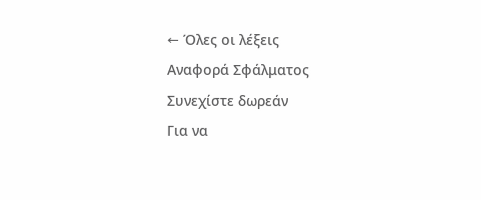← Όλες οι λέξεις
Αναφορά Σφάλματος
Συνεχίστε δωρεάν
Για να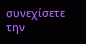συνεχίσετε την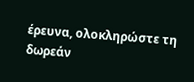έρευνα, ολοκληρώστε τη δωρεάν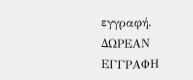εγγραφή.
ΔΩΡΕΑΝ ΕΓΓΡΑΦΗ